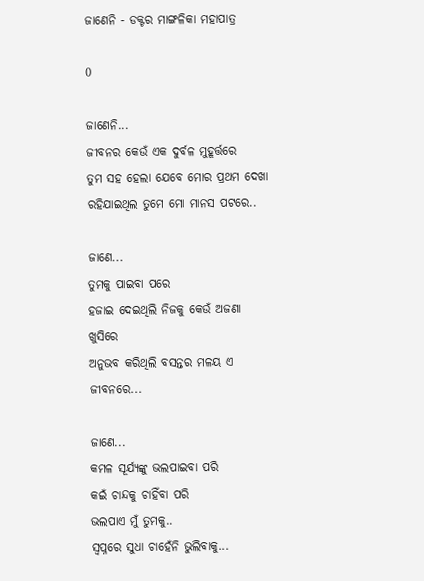ଜାଣେନି - ଡକ୍ଟର ମାଙ୍ଗଳିକା ମହାପାତ୍ର

0

ଜାଣେନି...
ଜୀବନର କେଉଁ ଏକ ଦୁର୍ବଳ ମୁହୂର୍ତ୍ତରେ
ତୁମ ସହ ହେଲା ଯେବେ ମୋର ପ୍ରଥମ ଦେଖା
ରହିଯାଇଥିଲ ତୁମେ ମୋ ମାନସ ପଟରେ..

ଜାଣେ...
ତୁମକୁ ପାଇବା ପରେ
ହଜାଇ ଦେଇଥିଲି ନିଜକୁ କେଉଁ ଅଜଣା ଖୁସିରେ
ଅନୁଭବ କରିଥିଲି ବସନ୍ତର ମଳୟ ଏ ଜୀବନରେ...

ଜାଣେ...
କମଳ ସୂର୍ଯ୍ୟଙ୍କୁ ଭଲପାଇବା ପରି
କଇଁ ଚାନ୍ଦକୁ ଚାହିଁବା ପରି
ଭଲପାଏ ମୁଁ ତୁମକୁ..
ସ୍ୱପ୍ନରେ ସୁଧା ଚାହେଁନି ଭୁଲିବାକୁ...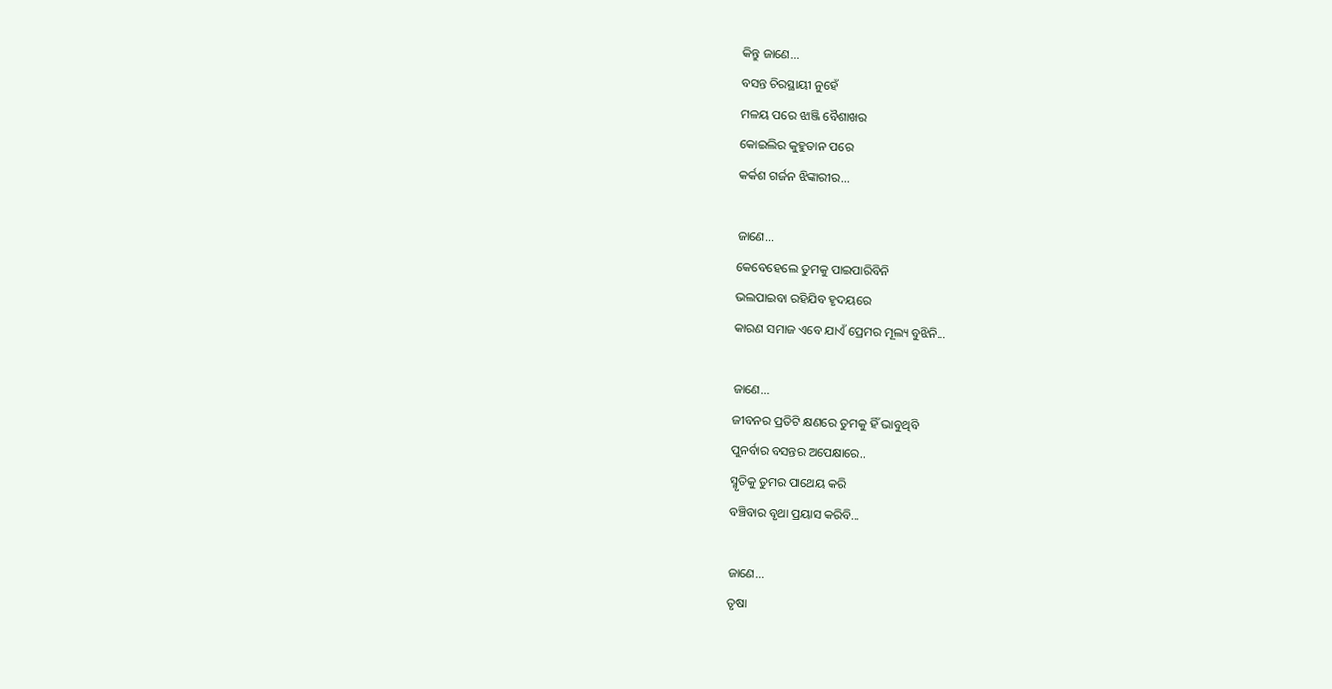କିନ୍ତୁ ଜାଣେ...
ବସନ୍ତ ଚିରସ୍ଥାୟୀ ନୁହେଁ
ମଳୟ ପରେ ଝାଞ୍ଜି ବୈଶାଖର
କୋଇଲିର କୁହୁତାନ ପରେ
କର୍କଶ ଗର୍ଜନ ଝିଙ୍କାରୀର...

ଜାଣେ...
କେବେହେଲେ ତୁମକୁ ପାଇପାରିବିନି
ଭଲପାଇବା ରହିଯିବ ହୃଦୟରେ
କାରଣ ସମାଜ ଏବେ ଯାଏଁ ପ୍ରେମର ମୂଲ୍ୟ ବୁଝିନି...

ଜାଣେ...
ଜୀବନର ପ୍ରତିଟି କ୍ଷଣରେ ତୁମକୁ ହିଁ ଭାବୁଥିବି
ପୁନର୍ବାର ବସନ୍ତର ଅପେକ୍ଷାରେ..
ସ୍ମୃତିକୁ ତୁମର ପାଥେୟ କରି
ବଞ୍ଚିବାର ବୃଥା ପ୍ରୟାସ କରିବି...

ଜାଣେ...
ତୃଷା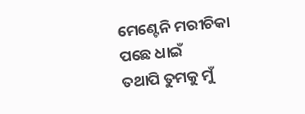ମେଣ୍ଟେନି ମରୀଚିକା ପଛେ ଧାଇଁ
ତଥାପି ତୁମକୁ ମୁଁ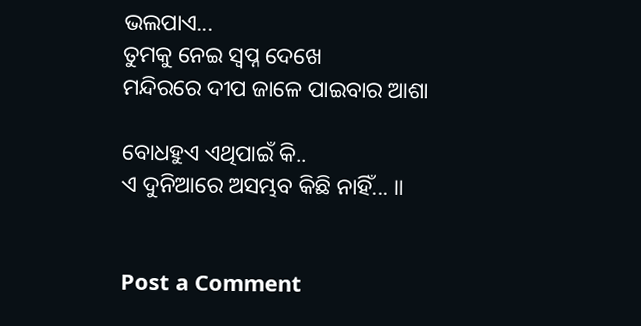ଭଲପାଏ...
ତୁମକୁ ନେଇ ସ୍ଵପ୍ନ ଦେଖେ
ମନ୍ଦିରରେ ଦୀପ ଜାଳେ ପାଇବାର ଆଶା

ବୋଧହୁଏ ଏଥିପାଇଁ କି..
ଏ ଦୁନିଆରେ ଅସମ୍ଭବ କିଛି ନାହିଁ... ॥


Post a Comment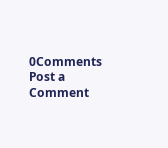0Comments
Post a Comment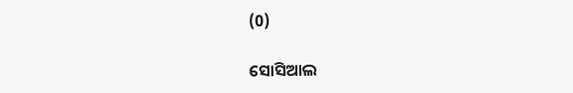(0)

ସୋସିଆଲ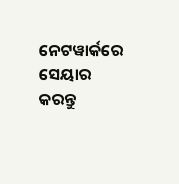ନେଟୱାର୍କରେ ସେୟାର କରନ୍ତୁ